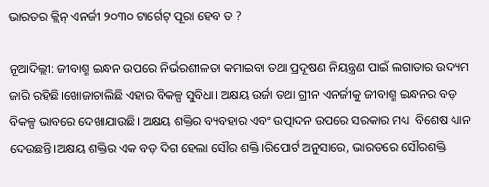ଭାରତର କ୍ଲିନ୍ ଏନର୍ଜୀ ୨୦୩୦ ଟାର୍ଗେଟ୍ ପୂରା ହେବ ତ ?

ନୂଆଦିଲ୍ଲୀ: ଜୀବାଶ୍ମ ଇନ୍ଧନ ଉପରେ ନିର୍ଭରଶୀଳତା କମାଇବା ତଥା ପ୍ରଦୂଷଣ ନିୟନ୍ତ୍ରଣ ପାଇଁ ଲଗାତାର ଉଦ୍ୟମ ଜାରି ରହିଛି।ଖୋଜାଚାଲିଛି ଏହାର ବିକଳ୍ପ ସୁବିଧା। ଅକ୍ଷୟ ଉର୍ଜା ତଥା ଗ୍ରୀନ ଏନର୍ଜୀକୁ ଜୀବାଶ୍ମ ଇନ୍ଧନର ବଡ଼ ବିକଳ୍ପ ଭାବରେ ଦେଖାଯାଉଛି। ଅକ୍ଷୟ ଶକ୍ତିର ବ୍ୟବହାର ଏବଂ ଉତ୍ପାଦନ ଉପରେ ସରକାର ମଧ୍ୟ  ବିଶେଷ ଧ୍ୟାନ ଦେଉଛନ୍ତି।ଅକ୍ଷୟ ଶକ୍ତିର ଏକ ବଡ଼ ଦିଗ ହେଲା ସୌର ଶକ୍ତି।ରିପୋର୍ଟ ଅନୁସାରେ, ଭାରତରେ ସୌରଶକ୍ତି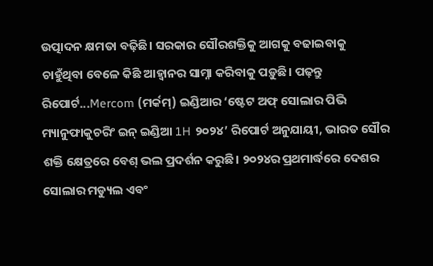ଉତ୍ପାଦନ କ୍ଷମତା ବଢ଼ିଛି। ସରକାର ସୌରଶକ୍ତିକୁ ଆଗକୁ ବଢାଇବାକୁ ଚାହୁଁଥିବା ବେଳେ କିଛି ଆହ୍ୱାନର ସାମ୍ନା କରିବାକୁ ପଡ଼ୁଛି। ପଢ଼ନ୍ତୁ ରିପୋର୍ଟ...Mercom (ମର୍କମ୍) ଇଣ୍ଡିଆର ‘ଷ୍ଟେଟ ଅଫ୍ ସୋଲାର ପିଭି ମ୍ୟାନୁଫାକୁଚରିଂ ଇନ୍‌ ଇଣ୍ଡିଆ 1H ୨୦୨୪’ ରିପୋର୍ଟ ଅନୁଯାୟୀ, ଭାରତ ସୌର ଶକ୍ତି କ୍ଷେତ୍ରରେ ବେଶ୍ ଭଲ ପ୍ରଦର୍ଶନ କରୁଛି। ୨୦୨୪ର ପ୍ରଥମାର୍ଦ୍ଧରେ ଦେଶର ସୋଲାର ମଡ୍ୟୁଲ ଏବଂ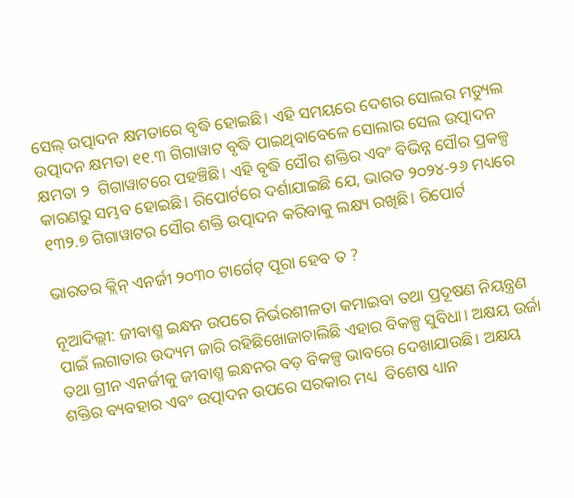ସେଲ୍ ଉତ୍ପାଦନ କ୍ଷମତାରେ ବୃଦ୍ଧି ହୋଇଛି। ଏହି ସମୟରେ ଦେଶର ସୋଲର ମଡ୍ୟୁଲ ଉତ୍ପାଦନ କ୍ଷମତା ୧୧.୩ ଗିଗାୱାଟ ବୃଦ୍ଧି ପାଇଥିବାବେଳେ ସୋଲାର ସେଲ ଉତ୍ପାଦନ କ୍ଷମତା ୨  ଗିଗାୱାଟରେ ପହଞ୍ଚିଛି। ଏହି ବୃଦ୍ଧି ସୌର ଶକ୍ତିର ଏବଂ ବିଭିନ୍ନ ସୌର ପ୍ରକଳ୍ପ କାରଣରୁ ସମ୍ଭବ ହୋଇଛି। ରିପୋର୍ଟରେ ଦର୍ଶାଯାଇଛି ଯେ, ଭାରତ ୨୦୨୪-୨୬ ମଧ୍ୟରେ ୧୩୨.୭ ଗିଗାୱାଟର ସୌର ଶକ୍ତି ଉତ୍ପାଦନ କରିବାକୁ ଲକ୍ଷ୍ୟ ରଖିଛି। ରିପୋର୍ଟ

ଭାରତର କ୍ଲିନ୍ ଏନର୍ଜୀ ୨୦୩୦ ଟାର୍ଗେଟ୍ ପୂରା ହେବ ତ ?

ନୂଆଦିଲ୍ଲୀ: ଜୀବାଶ୍ମ ଇନ୍ଧନ ଉପରେ ନିର୍ଭରଶୀଳତା କମାଇବା ତଥା ପ୍ରଦୂଷଣ ନିୟନ୍ତ୍ରଣ ପାଇଁ ଲଗାତାର ଉଦ୍ୟମ ଜାରି ରହିଛିଖୋଜାଚାଲିଛି ଏହାର ବିକଳ୍ପ ସୁବିଧା। ଅକ୍ଷୟ ଉର୍ଜା ତଥା ଗ୍ରୀନ ଏନର୍ଜୀକୁ ଜୀବାଶ୍ମ ଇନ୍ଧନର ବଡ଼ ବିକଳ୍ପ ଭାବରେ ଦେଖାଯାଉଛି। ଅକ୍ଷୟ ଶକ୍ତିର ବ୍ୟବହାର ଏବଂ ଉତ୍ପାଦନ ଉପରେ ସରକାର ମଧ୍ୟ  ବିଶେଷ ଧ୍ୟାନ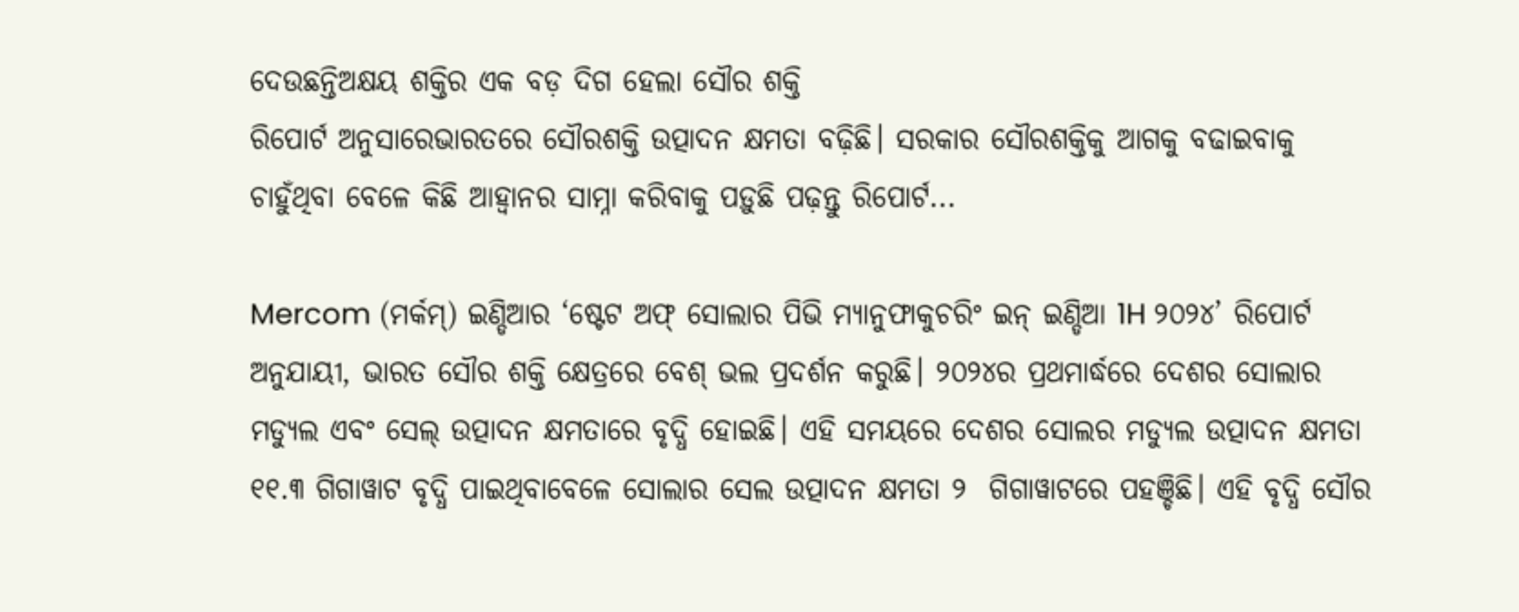ଦେଉଛନ୍ତିଅକ୍ଷୟ ଶକ୍ତିର ଏକ ବଡ଼ ଦିଗ ହେଲା ସୌର ଶକ୍ତି
ରିପୋର୍ଟ ଅନୁସାରେଭାରତରେ ସୌରଶକ୍ତି ଉତ୍ପାଦନ କ୍ଷମତା ବଢ଼ିଛି। ସରକାର ସୌରଶକ୍ତିକୁ ଆଗକୁ ବଢାଇବାକୁ ଚାହୁଁଥିବା ବେଳେ କିଛି ଆହ୍ୱାନର ସାମ୍ନା କରିବାକୁ ପଡ଼ୁଛି ପଢ଼ନ୍ତୁ ରିପୋର୍ଟ...

Mercom (ମର୍କମ୍) ଇଣ୍ଡିଆର ‘ଷ୍ଟେଟ ଅଫ୍ ସୋଲାର ପିଭି ମ୍ୟାନୁଫାକୁଚରିଂ ଇନ୍‌ ଇଣ୍ଡିଆ 1H ୨୦୨୪’ ରିପୋର୍ଟ ଅନୁଯାୟୀ, ଭାରତ ସୌର ଶକ୍ତି କ୍ଷେତ୍ରରେ ବେଶ୍ ଭଲ ପ୍ରଦର୍ଶନ କରୁଛି। ୨୦୨୪ର ପ୍ରଥମାର୍ଦ୍ଧରେ ଦେଶର ସୋଲାର ମଡ୍ୟୁଲ ଏବଂ ସେଲ୍ ଉତ୍ପାଦନ କ୍ଷମତାରେ ବୃଦ୍ଧି ହୋଇଛି। ଏହି ସମୟରେ ଦେଶର ସୋଲର ମଡ୍ୟୁଲ ଉତ୍ପାଦନ କ୍ଷମତା ୧୧.୩ ଗିଗାୱାଟ ବୃଦ୍ଧି ପାଇଥିବାବେଳେ ସୋଲାର ସେଲ ଉତ୍ପାଦନ କ୍ଷମତା ୨  ଗିଗାୱାଟରେ ପହଞ୍ଚିଛି। ଏହି ବୃଦ୍ଧି ସୌର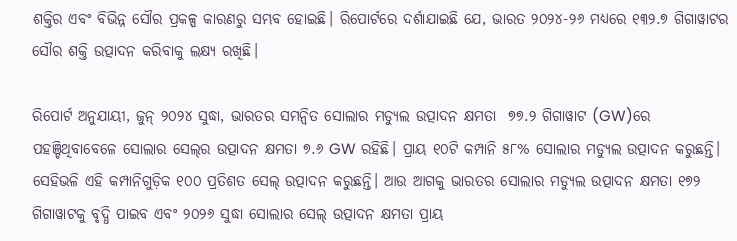ଶକ୍ତିର ଏବଂ ବିଭିନ୍ନ ସୌର ପ୍ରକଳ୍ପ କାରଣରୁ ସମ୍ଭବ ହୋଇଛି। ରିପୋର୍ଟରେ ଦର୍ଶାଯାଇଛି ଯେ, ଭାରତ ୨୦୨୪-୨୬ ମଧ୍ୟରେ ୧୩୨.୭ ଗିଗାୱାଟର ସୌର ଶକ୍ତି ଉତ୍ପାଦନ କରିବାକୁ ଲକ୍ଷ୍ୟ ରଖିଛି।

ରିପୋର୍ଟ ଅନୁଯାୟୀ, ଜୁନ୍ ୨୦୨୪ ସୁଦ୍ଧା, ଭାରତର ସମନ୍ୱିତ ସୋଲାର ମଡ୍ୟୁଲ ଉତ୍ପାଦନ କ୍ଷମତା  ୭୭.୨ ଗିଗାୱାଟ (GW)ରେ ପହଞ୍ଚିଥିବାବେଳେ ସୋଲାର ସେଲ୍‌ର ଉତ୍ପାଦନ କ୍ଷମତା ୭.୬ GW ରହିଛି। ପ୍ରାୟ ୧୦ଟି କମ୍ପାନି ୫୮% ସୋଲାର ମଡ୍ୟୁଲ ଉତ୍ପାଦନ କରୁଛନ୍ତି। ସେହିଭଳି ଏହି କମ୍ପାନିଗୁଡ଼ିକ ୧୦୦ ପ୍ରତିଶତ ସେଲ୍ ଉତ୍ପାଦନ କରୁଛନ୍ତି। ଆଉ ଆଗକୁ ଭାରତର ସୋଲାର ମଡ୍ୟୁଲ ଉତ୍ପାଦନ କ୍ଷମତା ୧୭୨ ଗିଗାୱାଟକୁ ବୃଦ୍ଧି ପାଇବ ଏବଂ ୨୦୨୬ ସୁଦ୍ଧା ସୋଲାର ସେଲ୍ ଉତ୍ପାଦନ କ୍ଷମତା ପ୍ରାୟ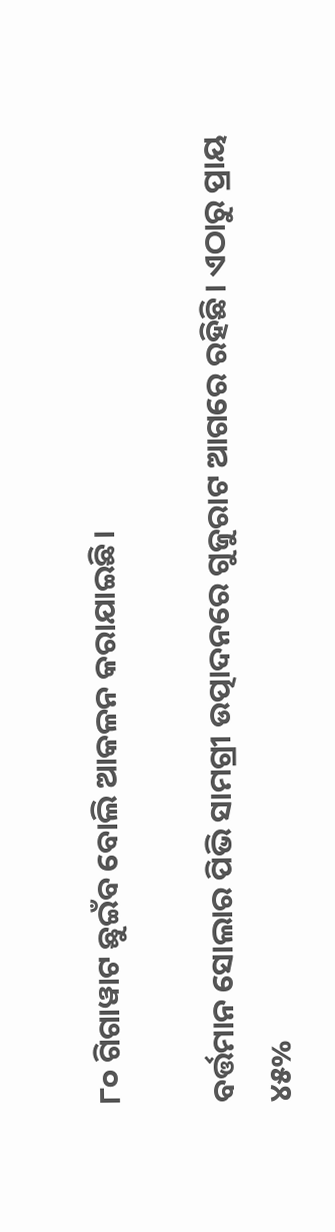୮୦ ଗିଗାୱାଟ ଛୁଇଁବ ବୋଲି ଆକଳନ କରାଯାଇଛି।

ବର୍ତ୍ତମାନ ସୋଲାର ପିଭି ସାମଗ୍ରୀ ଉତ୍ପାଦନରେ ଗୁଜୁରାଟ ଆଗରେ ରହିଛି। ଏଠାରୁ ପ୍ରାୟ ୪୫%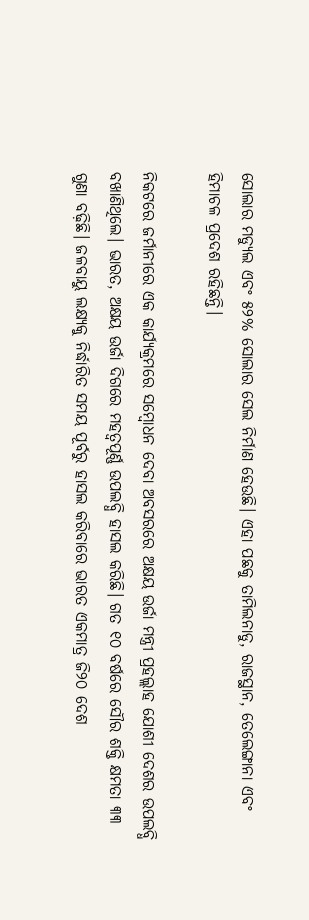ସୋଲାର ମଡ୍ୟୁଲ ଏବଂ ୫୨% ସୋଲାର ସେଲ ନିର୍ମାଣ ହେଉଛି। ଏହା ପଛକୁ ତାମିଲନାଡୁ, ରାଜସ୍ଥାନ, ତେଲେଙ୍ଗାନା ଏବଂ ହିମାଚଳ ପ୍ରଦେଶ ରହିଛନ୍ତି।

ନିକଟରେ ଜର୍ମାନୀରେ ଏକ କାର୍ଯ୍ୟକ୍ରମରେ ସମ୍ବୋଧନ ଦେବା ଅବସରରେ ଅକ୍ଷୟ ଉର୍ଜା ମନ୍ତ୍ରୀ ପ୍ରହଲ୍ଲାହ ଯୋଶୀ ଦେଶର ଉପଲବ୍ଧି ବଖାଣିଥିଲେ। ଭାରତ, ଅକ୍ଷୟ ଉର୍ଜା ଦିଗରେ ମହତ୍ବପୂର୍ଣ୍ଣ ଉପଲବ୍ଧି ହାସଲ କରିଛି। ଗତ ୧୦ ବର୍ଷରେ ସୌର ଶକ୍ତି କ୍ଷମତା ୩୩ ଗୁଣା ବଢ଼ିଛି। ଜଳବାୟୁ ଲକ୍ଷ୍ୟକୁ ନିର୍ଦ୍ଧାରିତ ସମୟ ପୂର୍ବରୁ ହାସଲ କରିବାରେ ଭାରତ ଏକମାତ୍ର ଜି୨୦ ଦେଶ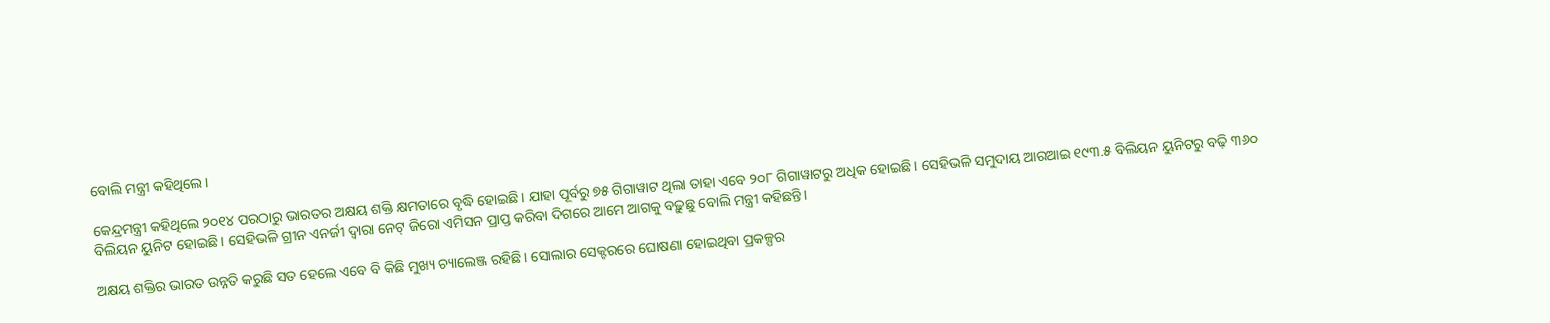ବୋଲି ମନ୍ତ୍ରୀ କହିଥିଲେ।

କେନ୍ଦ୍ରମନ୍ତ୍ରୀ କହିଥିଲେ ୨୦୧୪ ପରଠାରୁ ଭାରତର ଅକ୍ଷୟ ଶକ୍ତି କ୍ଷମତାରେ ବୃଦ୍ଧି ହୋଇଛି। ଯାହା ପୂର୍ବରୁ ୭୫ ଗିଗାୱାଟ ଥିଲା ତାହା ଏବେ ୨୦୮ ଗିଗାୱାଟରୁ ଅଧିକ ହୋଇଛି। ସେହିଭଳି ସମୁଦାୟ ଆରଆଇ ୧୯୩.୫ ବିଲିୟନ ୟୁନିଟରୁ ବଢ଼ି ୩୬୦ ବିଲିୟନ ୟୁନିଟ ହୋଇଛି। ସେହିଭଳି ଗ୍ରୀନ ଏନର୍ଜୀ ଦ୍ୱାରା ନେଟ୍ ଜିରୋ ଏମିସନ ପ୍ରାପ୍ତ କରିବା ଦିଗରେ ଆମେ ଆଗକୁ ବଢ଼ୁଛୁ ବୋଲି ମନ୍ତ୍ରୀ କହିଛନ୍ତି।

ଅକ୍ଷୟ ଶକ୍ତିର ଭାରତ ଉନ୍ନତି କରୁଛି ସତ ହେଲେ ଏବେ ବି କିଛି ମୁଖ୍ୟ ଚ୍ୟାଲେଞ୍ଜ ରହିଛି। ସୋଲାର ସେକ୍ଟରରେ ଘୋଷଣା ହୋଇଥିବା ପ୍ରକଳ୍ପର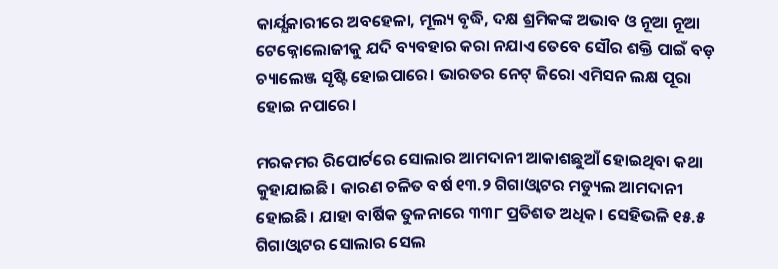କାର୍ଯ୍ଯକାରୀରେ ଅବହେଳା, ମୂଲ୍ୟ ବୃଦ୍ଧି, ଦକ୍ଷ ଶ୍ରମିକଙ୍କ ଅଭାବ ଓ ନୂଆ ନୂଆ ଟେକ୍ନୋଲୋଜୀକୁ ଯଦି ବ୍ୟବହାର କରା ନଯାଏ ତେବେ ସୌର ଶକ୍ତି ପାଇଁ ବଡ଼ ଚ୍ୟାଲେଞ୍ଜ ସୃଷ୍ଟି ହୋଇପାରେ। ଭାରତର ନେଟ୍ ଜିରୋ ଏମିସନ ଲକ୍ଷ ପୂରା ହୋଇ ନପାରେ।

ମରକମର ରିପୋର୍ଟରେ ସୋଲାର ଆମଦାନୀ ଆକାଶଛୁଆଁ ହୋଇଥିବା କଥା  କୁହାଯାଇଛି। କାରଣ ଚଳିତ ବର୍ଷ ୧୩.୨ ଗିଗାଓ୍ବାଟର ମଡ୍ୟୁଲ ଆମଦାନୀ ହୋଇଛି। ଯାହା ବାର୍ଷିକ ତୁଳନାରେ ୩୩୮ ପ୍ରତିଶତ ଅଧିକ। ସେହିଭଳି ୧୫.୫ ଗିଗାଓ୍ବାଟର ସୋଲାର ସେଲ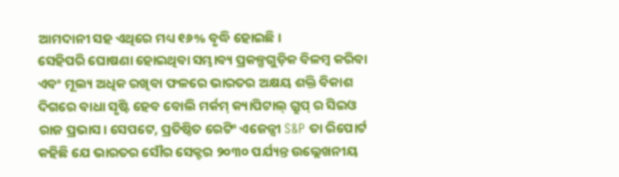ଆମଦାନୀ ସହ ଏଥିରେ ମଧ୍ୟ ୧୬% ବୃଦ୍ଧି ହୋଇଛି।
ସେହିପରି ଘୋଷଣା ହୋଇଥିବା ସମ୍ଭାବ୍ୟ ପ୍ରକଳ୍ପଗୁଡ଼ିକ ବିଳମ୍ବ କରିବା ଏବଂ ମୂଲ୍ୟ ଅଧିକ ରଖିବା ଫଳରେ ଭାରତର ଅକ୍ଷୟ ଶକ୍ତି ବିକାଶ ଦିଗରେ ବାଧା ସୃଷ୍ଟି ହେବ ବୋଲି ମର୍କମ୍ କ୍ୟାପିଟାଲ୍ ଗ୍ରୁପ୍ ର ସିଇଓ ରାଜ ପ୍ରଭାସ। ସେପଟେ, ପ୍ରତିଷ୍ଠିତ ରେଟିଂ ଏଜେନ୍ସୀ S&P ତା ରିପୋର୍ଟ  କହିଛି ଯେ ଭାରତର ସୌର ସେକ୍ଟର ୨୦୩୦ ପର୍ଯ୍ୟନ୍ତ ଉଲ୍ଲେଖନୀୟ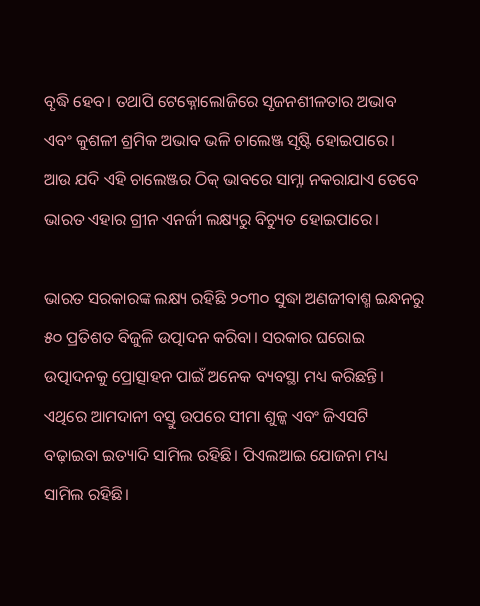ବୃଦ୍ଧି ହେବ। ତଥାପି ଟେକ୍ନୋଲୋଜିରେ ସୃଜନଶୀଳତାର ଅଭାବ ଏବଂ କୁଶଳୀ ଶ୍ରମିକ ଅଭାବ ଭଳି ଚାଲେଞ୍ଜ ସୃଷ୍ଟି ହୋଇପାରେ। ଆଉ ଯଦି ଏହି ଚାଲେଞ୍ଜର ଠିକ୍ ଭାବରେ ସାମ୍ନା ନକରାଯାଏ ତେବେ ଭାରତ ଏହାର ଗ୍ରୀନ ଏନର୍ଜୀ ଲକ୍ଷ୍ୟରୁ ବିଚ୍ୟୁତ ହୋଇପାରେ।

ଭାରତ ସରକାରଙ୍କ ଲକ୍ଷ୍ୟ ରହିଛି ୨୦୩୦ ସୁଦ୍ଧା ଅଣଜୀବାଶ୍ମ ଇନ୍ଧନରୁ ୫୦ ପ୍ରତିଶତ ବିଜୁଳି ଉତ୍ପାଦନ କରିବା। ସରକାର ଘରୋଇ ଉତ୍ପାଦନକୁ ପ୍ରୋତ୍ସାହନ ପାଇଁ ଅନେକ ବ୍ୟବସ୍ଥା ମଧ୍ୟ କରିଛନ୍ତି। ଏଥିରେ ଆମଦାନୀ ବସ୍ତୁ ଉପରେ ସୀମା ଶୁଳ୍କ ଏବଂ ଜିଏସଟି ବଢ଼ାଇବା ଇତ୍ୟାଦି ସାମିଲ ରହିଛି। ପିଏଲଆଇ ଯୋଜନା ମଧ୍ୟ ସାମିଲ ରହିଛି।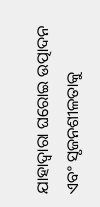ଯାହାଦ୍ବାରା ଘରୋଇ ଉତ୍ପାଦନ ଏବଂ ସୃଜନଶୀଳତାକୁ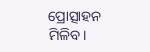ପ୍ରୋତ୍ସାହନ ମିଳିବ।